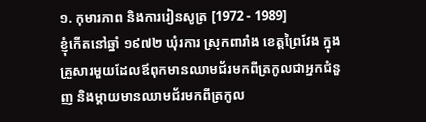១. កុមារភាព និងការរៀនសូត្រ [1972 - 1989]
ខ្ញុំកើតនៅឆ្នាំ ១៩៧២ ឃុំរការ ស្រុកពារាំង ខេត្តព្រៃវែង ក្នុងគ្រួសារមួយដែលឪពុកមានឈាមជ័រមកពីត្រកូលជាអ្នកជំនួញ និងម្តាយមានឈាមជ័រមកពីត្រកូល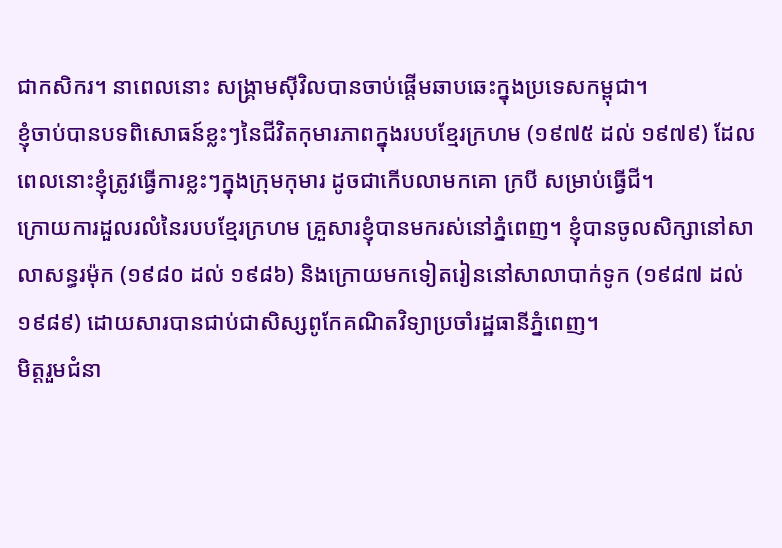ជាកសិករ។ នាពេលនោះ សង្គ្រាមសុីវិលបានចាប់ផ្តើមឆាបឆេះក្នុងប្រទេសកម្ពុជា។
ខ្ញុំចាប់បានបទពិសោធន៍ខ្លះៗនៃជីវិតកុមារភាពក្នុងរបបខ្មែរក្រហម (១៩៧៥ ដល់ ១៩៧៩) ដែលពេលនោះខ្ញុំត្រូវធ្វើការខ្លះៗក្នុងក្រុមកុមារ ដូចជាកើបលាមកគោ ក្របី សម្រាប់ធ្វើជី។
ក្រោយការដួលរលំនៃរបបខ្មែរក្រហម គ្រួសារខ្ញុំបានមករស់នៅភ្នំពេញ។ ខ្ញុំបានចូលសិក្សានៅសាលាសន្ធរម៉ុក (១៩៨០ ដល់ ១៩៨៦) និងក្រោយមកទៀតរៀននៅសាលាបាក់ទូក (១៩៨៧ ដល់ ១៩៨៩) ដោយសារបានជាប់ជាសិស្សពូកែគណិតវិទ្យាប្រចាំរដ្ឋធានីភ្នំពេញ។
មិត្តរួមជំនា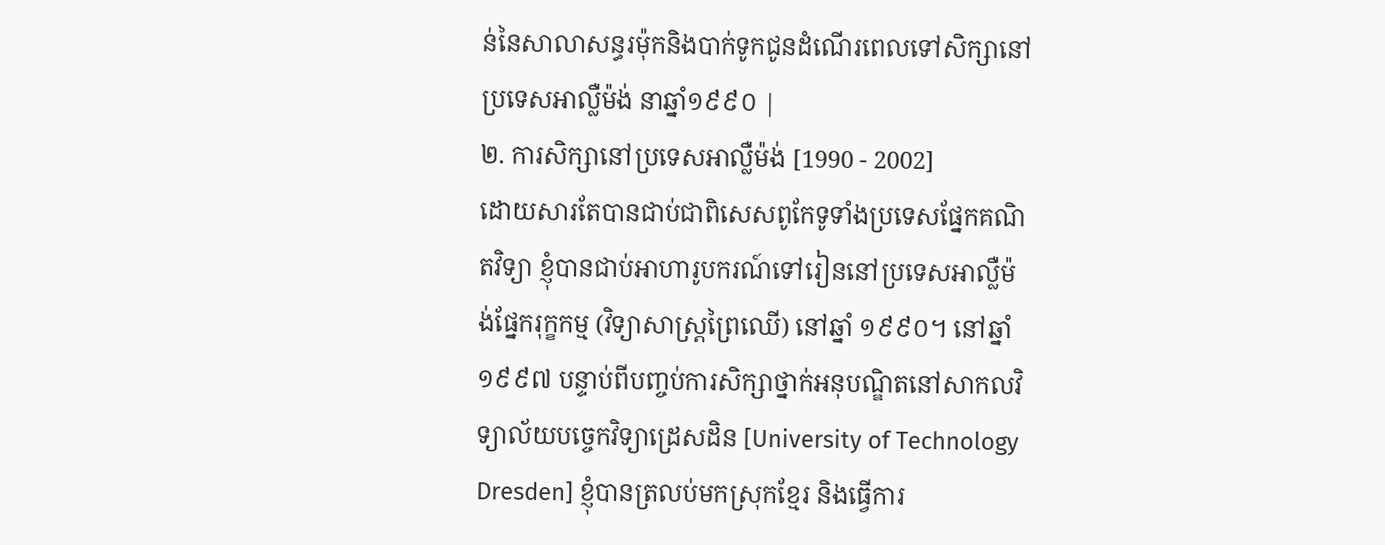ន់នៃសាលាសន្ធរម៉ុកនិងបាក់ទូកជូនដំណើរពេលទៅសិក្សានៅប្រទេសអាល្លឺម៉ង់ នាឆ្នាំ១៩៩០ |
២. ការសិក្សានៅប្រទេសអាល្លឺម៉ង់ [1990 - 2002]
ដោយសារតែបានជាប់ជាពិសេសពូកែទូទាំងប្រទេសផ្នែកគណិតវិទ្យា ខ្ញុំបានជាប់អាហារូបករណ៍ទៅរៀននៅប្រទេសអាល្លឺម៉ង់ផ្នែករុក្ខកម្ម (វិទ្យាសាស្រ្តព្រៃឈើ) នៅឆ្នាំ ១៩៩០។ នៅឆ្នាំ ១៩៩៧ បន្ទាប់ពីបញ្ចប់ការសិក្សាថ្នាក់អនុបណ្ឌិតនៅសាកលវិទ្យាល័យបច្ចេកវិទ្យាដ្រេសដិន [University of Technology Dresden] ខ្ញុំបានត្រលប់មកស្រុកខ្មែរ និងធ្វើការ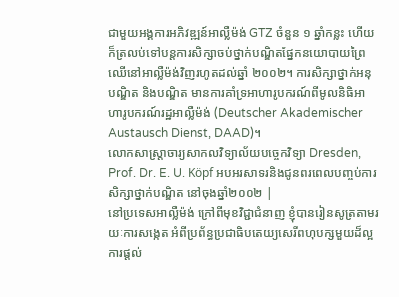ជាមួយអង្គការអភិវឌ្ឍន៍អាល្លឺម៉ង់ GTZ ចំនួន ១ ឆ្នាំកន្លះ ហើយក៏ត្រលប់ទៅបន្តការសិក្សាចប់ថ្នាក់បណ្ឌិតផ្នែកនយោបាយព្រៃឈើនៅអាល្លឺម៉ង់វិញរហូតដល់ឆ្នាំ ២០០២។ ការសិក្សាថ្នាក់អនុបណ្ឌិត និងបណ្ឌិត មានការគាំទ្រអាហារូបករណ៍ពីមូលនិធិអាហារូបករណ៍រដ្ឋអាល្លឺម៉ង់ (Deutscher Akademischer Austausch Dienst, DAAD)។
លោកសាស្រ្តាចារ្យសាកលវិទ្យាល័យបច្ចេកវិទ្យា Dresden, Prof. Dr. E. U. Köpf អបអរសាទរនិងជូនពរពេលបញ្ចប់ការសិក្សាថ្នាក់បណ្ឌិត នៅចុងឆ្នាំ២០០២ |
នៅប្រទេសអាល្លឺម៉ង់ ក្រៅពីមុខវិជ្ជាជំនាញ ខ្ញុំបានរៀនសូត្រតាមរយៈការសង្កេត អំពីប្រព័ន្ធប្រជាធិបតេយ្យសេរីពហុបក្សមួយដ៏ល្អ ការផ្តល់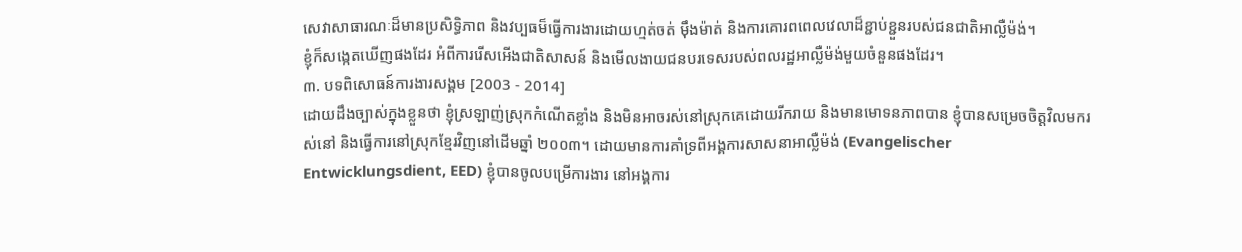សេវាសាធារណៈដ៏មានប្រសិទ្ធិភាព និងវប្បធម៏ធ្វើការងារដោយហ្មត់ចត់ មុឹងម៉ាត់ និងការគោរពពេលវេលាដ៏ខ្ជាប់ខ្ជួនរបស់ជនជាតិអាល្លឺម៉ង់។
ខ្ញុំក៏សង្កេតឃើញផងដែរ អំពីការរើសអើងជាតិសាសន៍ និងមើលងាយជនបរទេសរបស់ពលរដ្ឋអាល្លឺម៉ង់មួយចំនួនផងដែរ។
៣. បទពិសោធន៍ការងារសង្គម [2003 - 2014]
ដោយដឹងច្បាស់ក្នុងខ្លួនថា ខ្ញុំស្រឡាញ់ស្រុកកំណើតខ្លាំង និងមិនអាចរស់នៅស្រុកគេដោយរីករាយ និងមានមោទនភាពបាន ខ្ញុំបានសម្រេចចិត្តវិលមករស់នៅ និងធ្វើការនៅស្រុកខ្មែរវិញនៅដើមឆ្នាំ ២០០៣។ ដោយមានការគាំទ្រពីអង្គការសាសនាអាល្លឺម៉ង់ (Evangelischer Entwicklungsdient, EED) ខ្ញុំបានចូលបម្រើការងារ នៅអង្គការ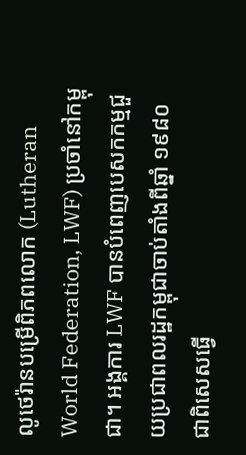លូថេរ៉ានបម្រើពិភពលោក (Lutheran World Federation, LWF) ប្រចាំនៅកម្ពុជា។ អង្គការ LWF បានបំពេញបេសកកម្មជួយប្រជាពលរដ្ឋកម្ពុជាចាប់តាំងពីឆ្នាំ ១៩៨០ ជាពិសេសធ្វើ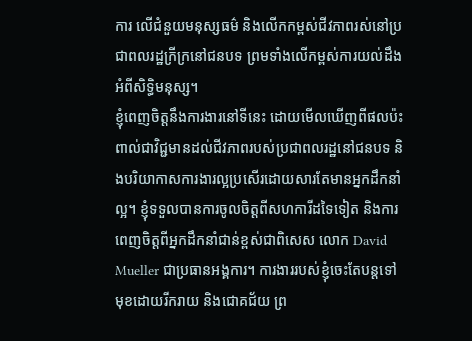ការ លើជំនួយមនុស្សធម៌ និងលើកកម្ពស់ជីវភាពរស់នៅប្រជាពលរដ្ឋក្រីក្រនៅជនបទ ព្រមទាំងលើកម្ពស់ការយល់ដឹងអំពីសិទ្ធិមនុស្ស។
ខ្ញុំពេញចិត្តនឹងការងារនៅទីនេះ ដោយមើលឃើញពីផលប៉ះពាល់ជាវិជ្ជមានដល់ជីវភាពរបស់ប្រជាពលរដ្ឋនៅជនបទ និងបរិយាកាសការងារល្អប្រសើរដោយសារតែមានអ្នកដឹកនាំល្អ។ ខ្ញុំទទួលបានការចូលចិត្តពីសហការីដទៃទៀត និងការពេញចិត្តពីអ្នកដឹកនាំជាន់ខ្ពស់ជាពិសេស លោក David Mueller ជាប្រធានអង្គការ។ ការងាររបស់ខ្ញុំចេះតែបន្តទៅមុខដោយរីករាយ និងជោគជ័យ ព្រ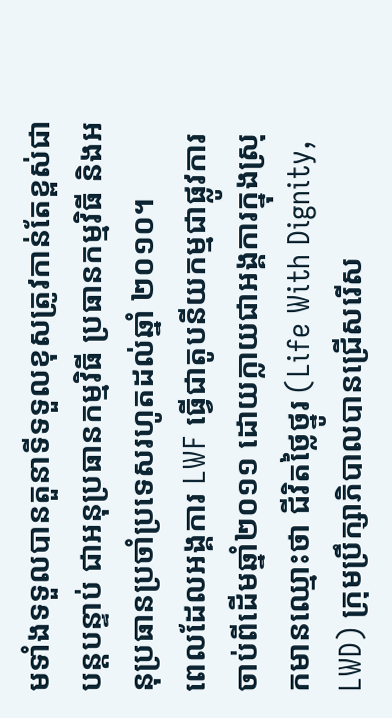មទាំងទទួលបានតួនាទីទទួលខុសត្រូវកាន់តែខ្ពស់ជាបន្តបន្ទាប់ ជាអនុប្រធានកម្មវិធី ប្រធានកម្មវិធី និងអនុប្រធានប្រចាំប្រទេសរហូតដល់ឆ្នាំ ២០១០។
ពេលដែលអង្គការ LWF ធ្វើជាតូបនីយកម្មជាផ្លូវការ ចាប់ពីដើមឆ្នាំ២០១១ ដោយក្លាយជាអង្គការក្នុងស្រុកមានឈ្មោះថា ជីវិតថ្លៃថ្នូរ (Life With Dignity, LWD) ក្រុមប្រឹក្សាភិបាលបានជ្រើសរើស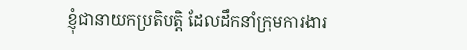ខ្ញុំជានាយកប្រតិបត្តិ ដែលដឹកនាំក្រុមការងារ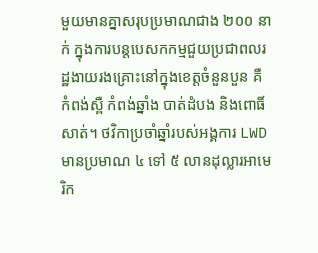មួយមានគ្នាសរុបប្រមាណជាង ២០០ នាក់ ក្នុងការបន្តបេសកកម្មជួយប្រជាពលរដ្ឋងាយរងគ្រោះនៅក្នុងខេត្តចំនួនបួន គឺ កំពង់ស្ពឺ កំពង់ឆ្នាំង បាត់ដំបង និងពោធិ៍សាត់។ ថវិកាប្រចាំឆ្នាំរបស់អង្គការ LWD មានប្រមាណ ៤ ទៅ ៥ លានដុល្លារអាមេរិក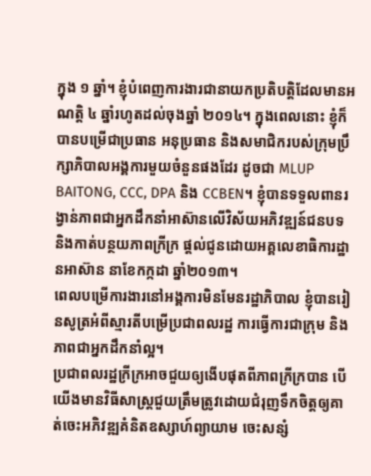ក្នុង ១ ឆ្នាំ។ ខ្ញុំបំពេញការងារជានាយកប្រតិបត្តិដែលមានអណត្តិ ៤ ឆ្នាំរហូតដល់ចុងឆ្នាំ ២០១៤។ ក្នុងពេលនោះ ខ្ញុំក៏បានបម្រើជាប្រធាន អនុប្រធាន និងសមាជិករបស់ក្រុមប្រឹក្សាភិបាលអង្គការមួយចំនួនផងដែរ ដូចជា MLUP BAITONG, CCC, DPA និង CCBEN។ ខ្ញុំបានទទួលពានរង្វាន់ភាពជាអ្នកដឹកនាំអាស៊ានលើវិស័យអភិវឌ្ឍន៍ជនបទ និងកាត់បន្ថយភាពក្រីក្រ ផ្តល់ជូនដោយអគ្គលេខាធិការដ្ឋានអាស៊ាន នាខែកក្កដា ឆ្នាំ២០១៣។
ពេលបម្រើការងារនៅអង្គការមិនមែនរដ្ឋាភិបាល ខ្ញុំបានរៀនសូត្រអំពីស្មារតីបម្រើប្រជាពលរដ្ឋ ការធ្វើការជាក្រុម និងភាពជាអ្នកដឹកនាំល្អ។
ប្រជាពលរដ្ឋក្រីក្រអាចជួយឲ្យងើបផុតពីភាពក្រីក្របាន បើយើងមានវិធីសាស្រ្តជួយត្រឹមត្រូវដោយជំរុញទឹកចិត្តឲ្យគាត់ចេះអភិវឌ្ឍគំនិតឧស្សាហ៍ព្យាយាម ចេះសន្សំ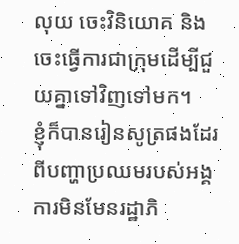លុយ ចេះវិនិយោគ និងចេះធ្វើការជាក្រុមដើម្បីជួយគ្នាទៅវិញទៅមក។
ខ្ញុំក៏បានរៀនសូត្រផងដែរពីបញ្ហាប្រឈមរបស់អង្គការមិនមែនរដ្ឋាភិ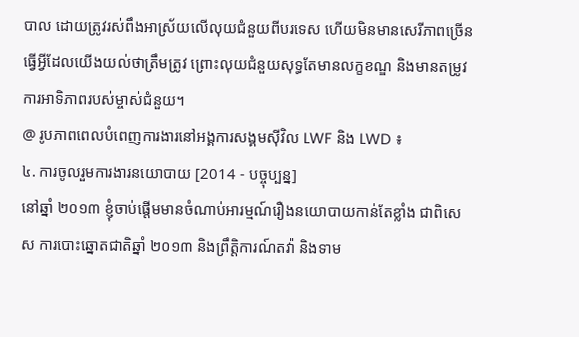បាល ដោយត្រូវរស់ពឹងអាស្រ័យលើលុយជំនួយពីបរទេស ហើយមិនមានសេរីភាពច្រើនធ្វើអ្វីដែលយើងយល់ថាត្រឹមត្រូវ ព្រោះលុយជំនួយសុទ្ធតែមានលក្ខខណ្ឌ និងមានតម្រូវការអាទិភាពរបស់ម្ចាស់ជំនួយ។
@ រូបភាពពេលបំពេញការងារនៅអង្គការសង្គមស៊ីវិល LWF និង LWD ៖
៤. ការចូលរួមការងារនយោបាយ [2014 - បច្ចុប្បន្ន]
នៅឆ្នាំ ២០១៣ ខ្ញុំចាប់ផ្តើមមានចំណាប់អារម្មណ៍រឿងនយោបាយកាន់តែខ្លាំង ជាពិសេស ការបោះឆ្នោតជាតិឆ្នាំ ២០១៣ និងព្រឹត្តិការណ៍តវ៉ា និងទាម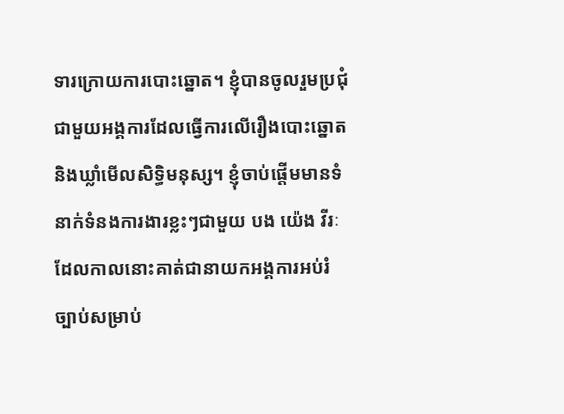ទារក្រោយការបោះឆ្នោត។ ខ្ញុំបានចូលរួមប្រជុំជាមួយអង្គការដែលធ្វើការលើរឿងបោះឆ្នោត និងឃ្លាំមើលសិទ្ធិមនុស្ស។ ខ្ញុំចាប់ផ្តើមមានទំនាក់ទំនងការងារខ្លះៗជាមួយ បង យ៉េង វីរៈ ដែលកាលនោះគាត់ជានាយកអង្គការអប់រំច្បាប់សម្រាប់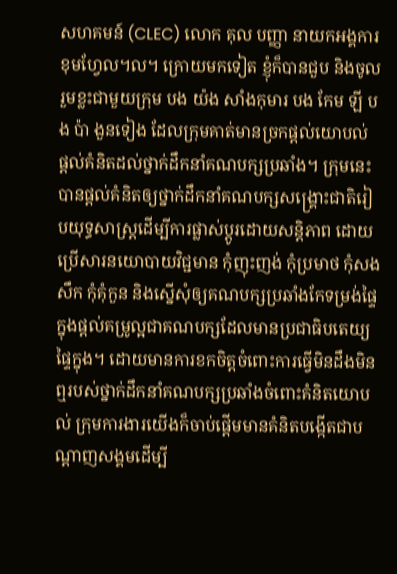សហគមន៍ (CLEC) លោក គុល បញ្ញា នាយកអង្គការខុមហ្វែល។ល។ ក្រោយមកទៀត ខ្ញុំក៏បានជួប និងចូលរួមខ្លះជាមួយក្រុម បង យ៉ង សាំងកុមារ បង កែម ឡី បង ប៉ា ងួនទៀង ដែលក្រុមគាត់មានច្រកផ្តល់យោបល់ ផ្តល់គំនិតដល់ថ្នាក់ដឹកនាំគណបក្សប្រឆាំង។ ក្រុមនេះបានផ្តល់គំនិតឲ្យថ្នាក់ដឹកនាំគណបក្សសង្រ្គោះជាតិរៀបយុទ្ធសាស្រ្តដើម្បីការផ្លាស់ប្តូរដោយសន្តិភាព ដោយប្រើសារនយោបាយវិជ្ជមាន កុំញុះញង់ កុំប្រមាថ កុំសងសឹក កុំគុំកួន និងស្នើសុំឲ្យគណបក្សប្រឆាំងកែទម្រង់ផ្ទៃក្នុងផ្តល់គម្រូល្អជាគណបក្សដែលមានប្រជាធិបតេយ្យផ្ទៃក្នុង។ ដោយមានការខកចិត្តចំពោះការធ្វើមិនដឹងមិនឮរបស់ថ្នាក់ដឹកនាំគណបក្សប្រឆាំងចំពោះគំនិតយោបល់ ក្រុមការងារយើងក៏ចាប់ផ្តើមមានគំនិតបង្កើតជាបណ្តាញសង្គមដើម្បី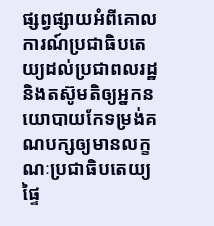ផ្សព្វផ្សាយអំពីគោលការណ៍ប្រជាធិបតេយ្យដល់ប្រជាពលរដ្ឋ និងតស៊ូមតិឲ្យអ្នកនយោបាយកែទម្រង់គណបក្សឲ្យមានលក្ខណៈប្រជាធិបតេយ្យផ្ទៃ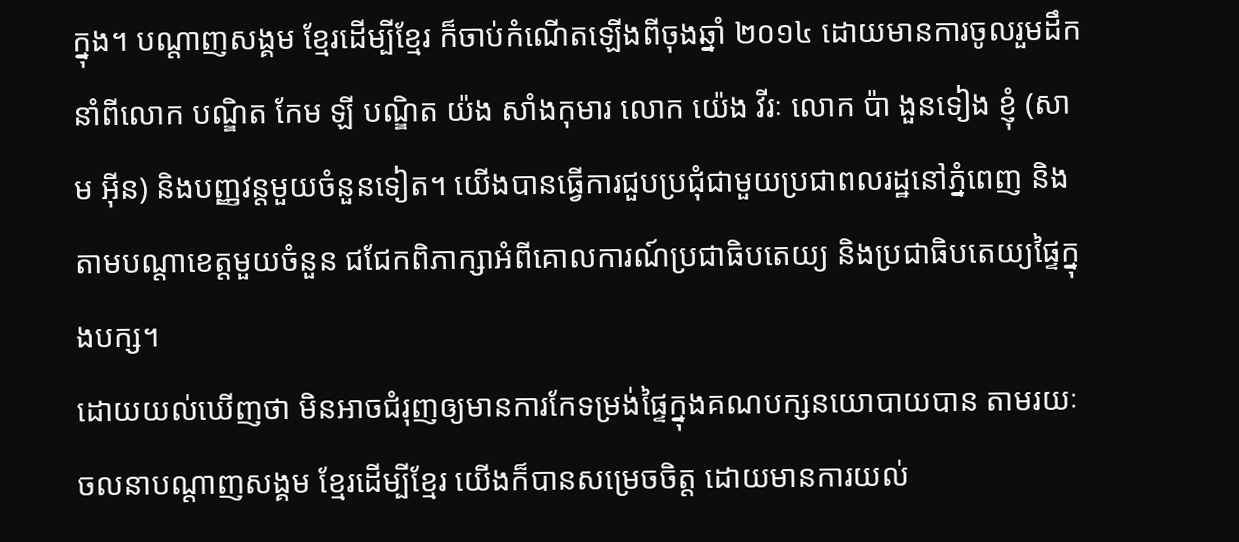ក្នុង។ បណ្តាញសង្គម ខ្មែរដើម្បីខ្មែរ ក៏ចាប់កំណើតឡើងពីចុងឆ្នាំ ២០១៤ ដោយមានការចូលរួមដឹកនាំពីលោក បណ្ឌិត កែម ឡី បណ្ឌិត យ៉ង សាំងកុមារ លោក យ៉េង វីរៈ លោក ប៉ា ងួនទៀង ខ្ញុំ (សាម អុីន) និងបញ្ញវន្តមួយចំនួនទៀត។ យើងបានធ្វើការជួបប្រជុំជាមួយប្រជាពលរដ្ឋនៅភ្នំពេញ និងតាមបណ្តាខេត្តមួយចំនួន ជជែកពិភាក្សាអំពីគោលការណ៍ប្រជាធិបតេយ្យ និងប្រជាធិបតេយ្យផ្ទៃក្នុងបក្ស។
ដោយយល់ឃើញថា មិនអាចជំរុញឲ្យមានការកែទម្រង់ផ្ទៃក្នុងគណបក្សនយោបាយបាន តាមរយៈចលនាបណ្តាញសង្គម ខ្មែរដើម្បីខ្មែរ យើងក៏បានសម្រេចចិត្ត ដោយមានការយល់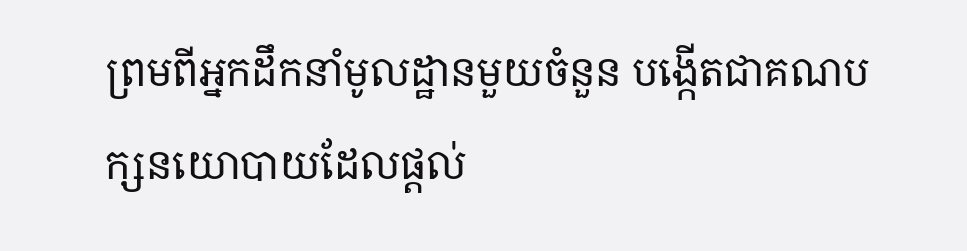ព្រមពីអ្នកដឹកនាំមូលដ្ឋានមួយចំនួន បង្កើតជាគណបក្សនយោបាយដែលផ្តល់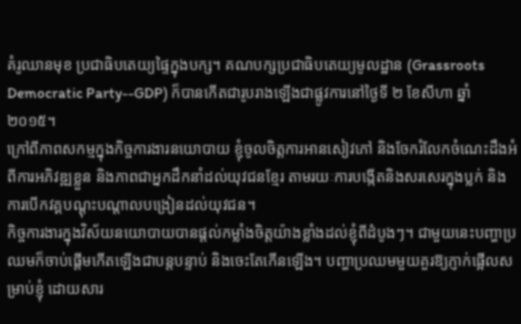គំរូឈានមុខ ប្រជាធិបតេយ្យផ្ទៃក្នុងបក្ស។ គណបក្សប្រជាធិបតេយ្យមូលដ្ឋាន (Grassroots Democratic Party--GDP) ក៏បានកើតជារូបរាងឡើងជាផ្លូវការនៅថ្ងៃទី ២ ខែសីហា ឆ្នាំ ២០១៥។
ក្រៅពីភាពសកម្មក្នុងកិច្ចការងារនយោបាយ ខ្ញុំចូលចិត្តការអានសៀវភៅ និងចែករំលែកចំណេះដឹងអំពីការអភិវឌ្ឍខ្លួន និងភាពជាអ្នកដឹកនាំដល់យុវជនខ្មែរ តាមរយៈការបង្កើតនិងសរសេរក្នុងប្លក់ និងការបើកវគ្គបណ្តុះបណ្តាលបង្រៀនដល់យុវជន។
កិច្ចការងារក្នុងវិស័យនយោបាយបានផ្តល់កម្លាំងចិត្តយ៉ាងខ្លាំងដល់ខ្ញុំពីដំបូងៗ។ ជាមួយនេះបញ្ហាប្រឈមក៏ចាប់ផ្តើមកើតឡើងជាបន្តបន្ទាប់ និងចេះតែកើនឡើង។ បញ្ហាប្រឈមមួយគួរឱ្យភ្ញាក់ផ្អើលសម្រាប់ខ្ញុំ ដោយសារ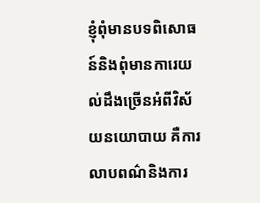ខ្ញុំពុំមានបទពិសោធន៍និងពុំមានការេយល់ដឹងច្រើនអំពីវិស័យនយោបាយ គឺការលាបពណ៌និងការ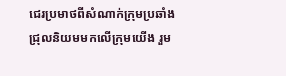ជេរប្រមាថពីសំណាក់ក្រុមប្រឆាំងជ្រុលនិយមមកលើក្រុមយើង រួម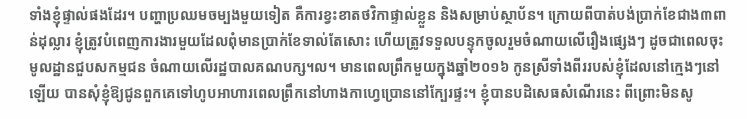ទាំងខ្ញុំផ្ទាល់ផងដែរ។ បញ្ហាប្រឈមចម្បងមួយទៀត គឺការខ្វះខាតថវិកាផ្ទាល់ខ្លួន និងសម្រាប់ស្ថាប័ន។ ក្រោយពីបាត់បង់ប្រាក់ខែជាង៣ពាន់ដុល្លារ ខ្ញុំត្រូវបំពេញការងារមួយដែលពុំមានប្រាក់ខែទាល់តែសោះ ហើយត្រូវទទួលបន្ទុកចូលរួមចំណាយលើរឿងផ្សេងៗ ដូចជាពេលចុះមូលដ្ឋានជួបសកម្មជន ចំណាយលើរដ្ឋបាលគណបក្ស។ល។ មានពេលព្រឹកមួយក្នុងឆ្នាំ២០១៦ កូនស្រីទាំងពីររបស់ខ្ញុំដែលនៅក្មេងៗនៅឡើយ បានសុំខ្ញុំឱ្យជូនពួកគេទៅហូបអាហារពេលព្រឹកនៅហាងកាហ្វេប្រោននៅក្បែរផ្ទះ។ ខ្ញុំបានបដិសេធសំណើរនេះ ពីព្រោះមិនសូ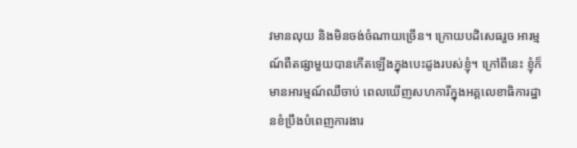វមានលុយ និងមិនចង់ចំណាយច្រើន។ ក្រោយបដិសេធរួច អារម្មណ៍ពឺតផ្សាមួយបានកើតឡើងក្នុងបេះដូងរបស់ខ្ញុំ។ ក្រៅពីនេះ ខ្ញុំក៏មានអារម្មណ៍ឈឺចាប់ ពេលឃើញសហការីក្នុងអគ្គលេខាធិការដ្ឋានខំប្រឹងបំពេញការងារ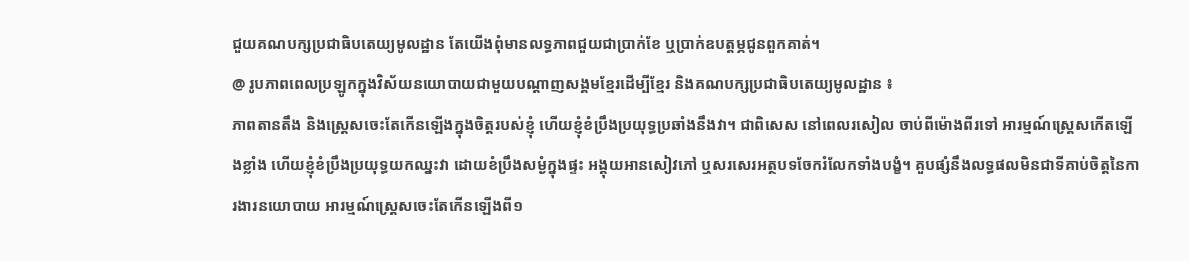ជួយគណបក្សប្រជាធិបតេយ្យមូលដ្ឋាន តែយើងពុំមានលទ្ធភាពជួយជាប្រាក់ខែ ឬប្រាក់ឧបត្តម្ភជូនពួកគាត់។
@ រូបភាពពេលប្រឡូកក្នុងវិស័យនយោបាយជាមួយបណ្តាញសង្គមខ្មែរដើម្បីខ្មែរ និងគណបក្សប្រជាធិបតេយ្យមូលដ្ឋាន ៖
ភាពតានតឹង និងស្ត្រេសចេះតែកើនឡើងក្នុងចិត្តរបស់ខ្ញុំ ហើយខ្ញុំខំប្រឹងប្រយុទ្ធប្រឆាំងនឹងវា។ ជាពិសេស នៅពេលរសៀល ចាប់ពីម៉ោងពីរទៅ អារម្មណ៍ស្រ្តេសកើតឡើងខ្លាំង ហើយខ្ញុំខំប្រឹងប្រយុទ្ធយកឈ្នះវា ដោយខំប្រឹងសម្ងំក្នុងផ្ទះ អង្គុយអានសៀវភៅ ឬសរសេរអត្ថបទចែករំលែកទាំងបង្ខំ។ គួបផ្សំនឹងលទ្ធផលមិនជាទីគាប់ចិត្តនៃការងារនយោបាយ អារម្មណ៍ស្រ្តេសចេះតែកើនឡើងពី១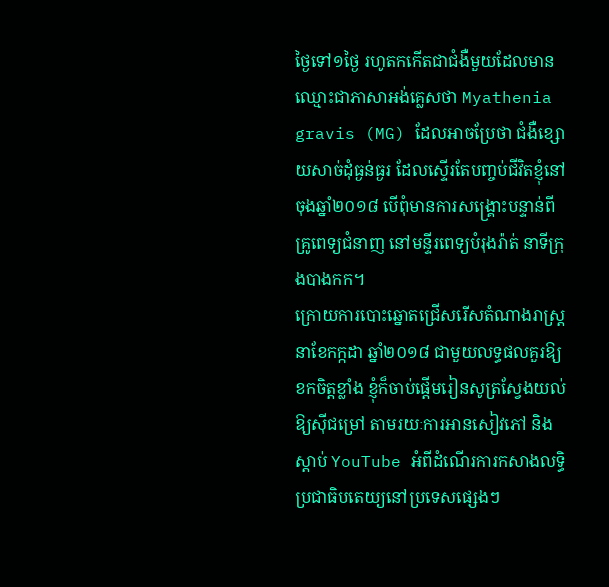ថ្ងៃទៅ១ថ្ងៃ រហូតកកើតជាជំងឺមួយដែលមានឈ្មោះជាភាសាអង់គ្លេសថា Myathenia gravis (MG) ដែលអាចប្រែថា ជំងឺខ្សោយសាច់ដុំធ្ងន់ធ្ងរ ដែលស្ទើរតែបញ្ចប់ជីវិតខ្ញុំនៅចុងឆ្នាំ២០១៨ បើពុំមានការសង្គ្រោះបន្ទាន់ពីគ្រូពេទ្យជំនាញ នៅមន្ទីរពេទ្យបំរុងរ៉ាត់ នាទីក្រុងបាងកក។
ក្រោយការបោះឆ្នោតជ្រើសរើសតំណាងរាស្រ្ត នាខែកក្កដា ឆ្នាំ២០១៨ ជាមួយលទ្ធផលគួរឱ្យខកចិត្តខ្លាំង ខ្ញុំក៏ចាប់ផ្តើមរៀនសូត្រស្វែងយល់ឱ្យស៊ីជម្រៅ តាមរយៈការអានសៀវភៅ និងស្តាប់ YouTube អំពីដំណើរការកសាងលទ្ធិប្រជាធិបតេយ្យនៅប្រទេសផ្សេងៗ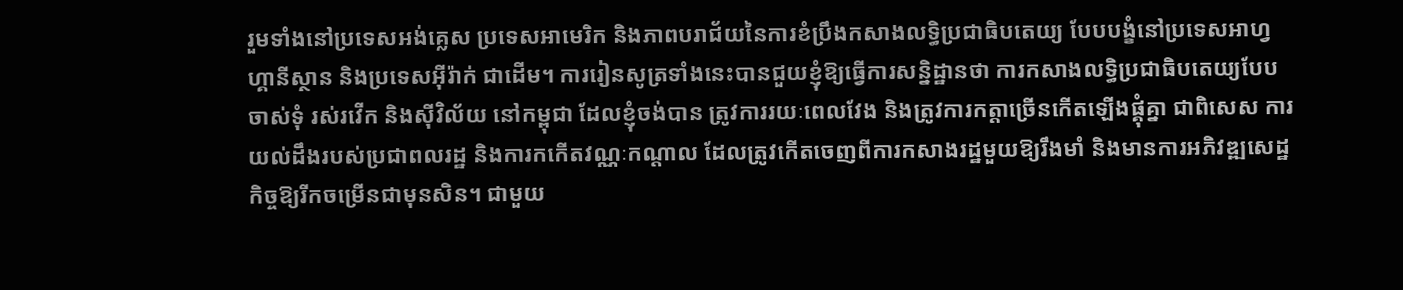រួមទាំងនៅប្រទេសអង់គ្លេស ប្រទេសអាមេរិក និងភាពបរាជ័យនៃការខំប្រឹងកសាងលទ្ធិប្រជាធិបតេយ្យ បែបបង្ខំនៅប្រទេសអាហ្វហ្គានីស្ថាន និងប្រទេសអ៊ីរ៉ាក់ ជាដើម។ ការរៀនសូត្រទាំងនេះបានជួយខ្ញុំឱ្យធ្វើការសន្និដ្ឋានថា ការកសាងលទ្ធិប្រជាធិបតេយ្យបែបចាស់ទុំ រស់រវើក និងស៊ីវិល័យ នៅកម្ពុជា ដែលខ្ញុំចង់បាន ត្រូវការរយៈពេលវែង និងត្រូវការកត្តាច្រើនកើតឡើងផ្គុំគ្នា ជាពិសេស ការយល់ដឹងរបស់ប្រជាពលរដ្ឋ និងការកកើតវណ្ណៈកណ្តាល ដែលត្រូវកើតចេញពីការកសាងរដ្ឋមួយឱ្យរឹងមាំ និងមានការអភិវឌ្ឍសេដ្ឋកិច្ចឱ្យរីកចម្រើនជាមុនសិន។ ជាមួយ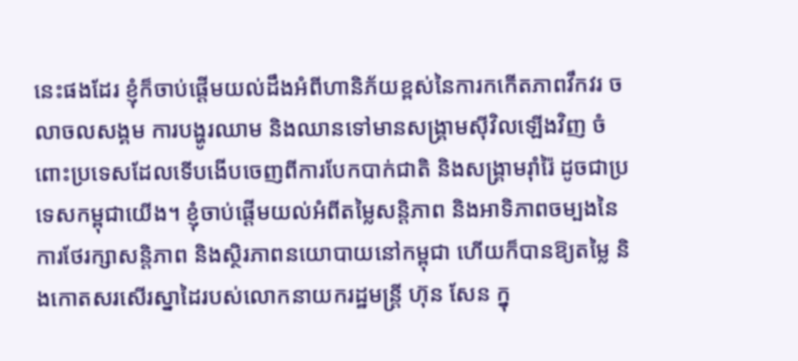នេះផងដែរ ខ្ញុំក៏ចាប់ផ្តើមយល់ដឹងអំពីហានិភ័យខ្ពស់នៃការកកើតភាពវឹកវរ ចលាចលសង្គម ការបង្ហូរឈាម និងឈានទៅមានសង្រ្គាមស៊ីវិលឡើងវិញ ចំពោះប្រទេសដែលទើបងើបចេញពីការបែកបាក់ជាតិ និងសង្រ្គាមរុាំរ៉ៃ ដូចជាប្រទេសកម្ពុជាយើង។ ខ្ញុំចាប់ផ្តើមយល់អំពីតម្លៃសន្តិភាព និងអាទិភាពចម្បងនៃការថែរក្សាសន្តិភាព និងស្ថិរភាពនយោបាយនៅកម្ពុជា ហើយក៏បានឱ្យតម្លៃ និងកោតសរសើរស្នាដៃរបស់លោកនាយករដ្ឋមន្រ្តី ហ៊ុន សែន ក្នុ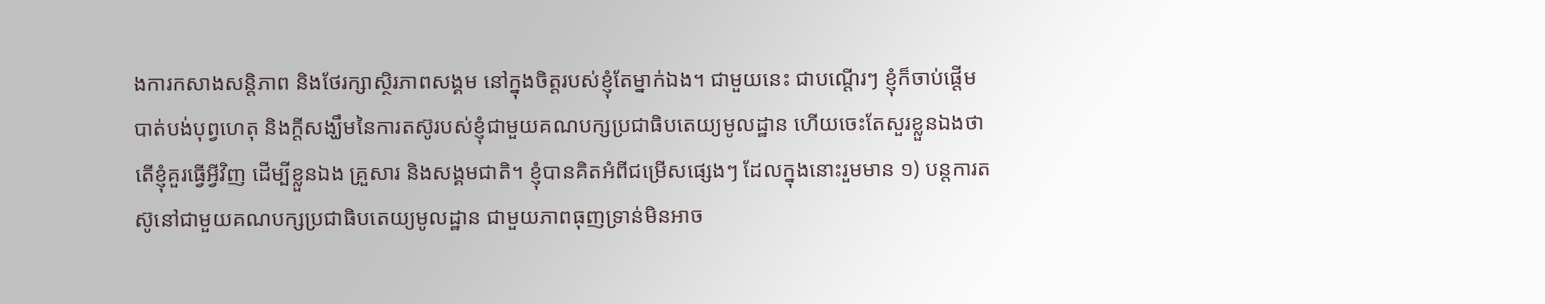ងការកសាងសន្តិភាព និងថែរក្សាស្ថិរភាពសង្គម នៅក្នុងចិត្តរបស់ខ្ញុំតែម្នាក់ឯង។ ជាមួយនេះ ជាបណ្តើរៗ ខ្ញុំក៏ចាប់ផ្តើមបាត់បង់បុព្វហេតុ និងក្តីសង្ឃឹមនៃការតស៊ូរបស់ខ្ញុំជាមួយគណបក្សប្រជាធិបតេយ្យមូលដ្ឋាន ហើយចេះតែសួរខ្លួនឯងថា តើខ្ញុំគួរធ្វើអ្វីវិញ ដើម្បីខ្លួនឯង គ្រួសារ និងសង្គមជាតិ។ ខ្ញុំបានគិតអំពីជម្រើសផ្សេងៗ ដែលក្នុងនោះរួមមាន ១) បន្តការតស៊ូនៅជាមួយគណបក្សប្រជាធិបតេយ្យមូលដ្ឋាន ជាមួយភាពធុញទ្រាន់មិនអាច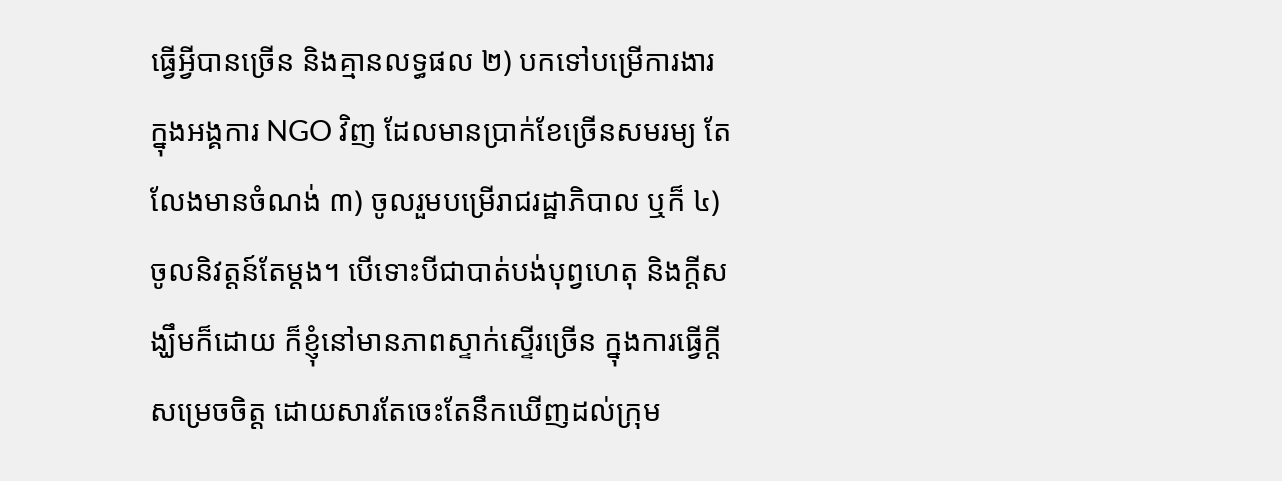ធ្វើអ្វីបានច្រើន និងគ្មានលទ្ធផល ២) បកទៅបម្រើការងារក្នុងអង្គការ NGO វិញ ដែលមានប្រាក់ខែច្រើនសមរម្យ តែលែងមានចំណង់ ៣) ចូលរួមបម្រើរាជរដ្ឋាភិបាល ឬក៏ ៤) ចូលនិវត្តន៍តែម្តង។ បើទោះបីជាបាត់បង់បុព្វហេតុ និងក្តីសង្ឃឹមក៏ដោយ ក៏ខ្ញុំនៅមានភាពស្ទាក់ស្ទើរច្រើន ក្នុងការធ្វើក្តីសម្រេចចិត្ត ដោយសារតែចេះតែនឹកឃើញដល់ក្រុម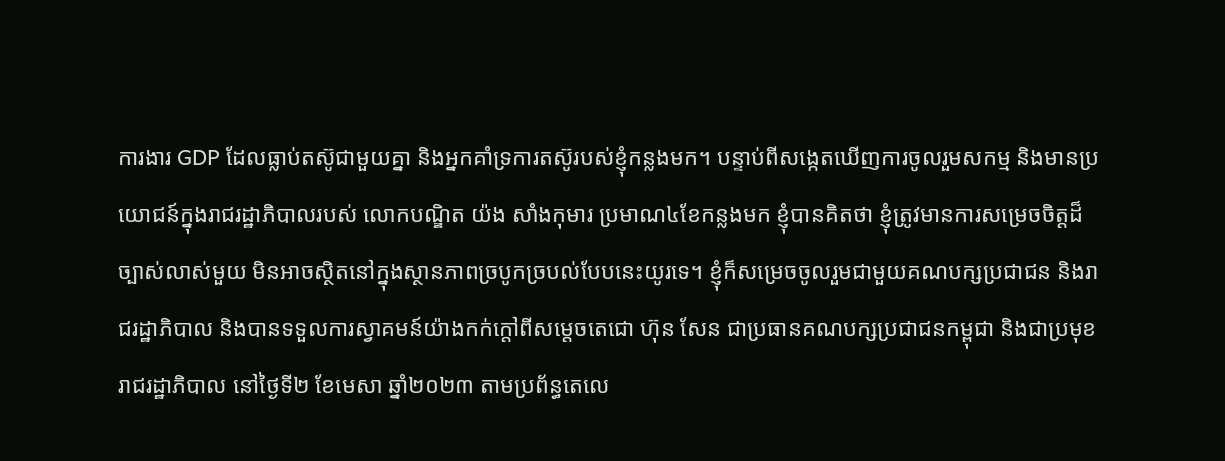ការងារ GDP ដែលធ្លាប់តស៊ូជាមួយគ្នា និងអ្នកគាំទ្រការតស៊ូរបស់ខ្ញុំកន្លងមក។ បន្ទាប់ពីសង្កេតឃើញការចូលរួមសកម្ម និងមានប្រយោជន៍ក្នុងរាជរដ្ឋាភិបាលរបស់ លោកបណ្ឌិត យ៉ង សាំងកុមារ ប្រមាណ៤ខែកន្លងមក ខ្ញុំបានគិតថា ខ្ញុំត្រូវមានការសម្រេចចិត្តដ៏ច្បាស់លាស់មួយ មិនអាចស្ថិតនៅក្នុងស្ថានភាពច្របូកច្របល់បែបនេះយូរទេ។ ខ្ញុំក៏សម្រេចចូលរួមជាមួយគណបក្សប្រជាជន និងរាជរដ្ឋាភិបាល និងបានទទួលការស្វាគមន៍យ៉ាងកក់ក្តៅពីសម្តេចតេជោ ហ៊ុន សែន ជាប្រធានគណបក្សប្រជាជនកម្ពុជា និងជាប្រមុខរាជរដ្ឋាភិបាល នៅថ្ងៃទី២ ខែមេសា ឆ្នាំ២០២៣ តាមប្រព័ន្ធតេលេ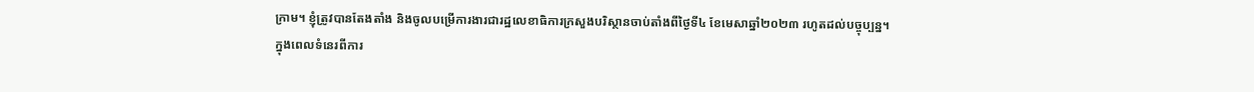ក្រាម។ ខ្ញុំត្រូវបានតែងតាំង និងចូលបម្រើការងារជារដ្ឋលេខាធិការក្រសួងបរិស្ថានចាប់តាំងពីថ្ងៃទី៤ ខែមេសាឆ្នាំ២០២៣ រហូតដល់បច្ចុប្បន្ន។
ក្នុងពេលទំនេរពីការ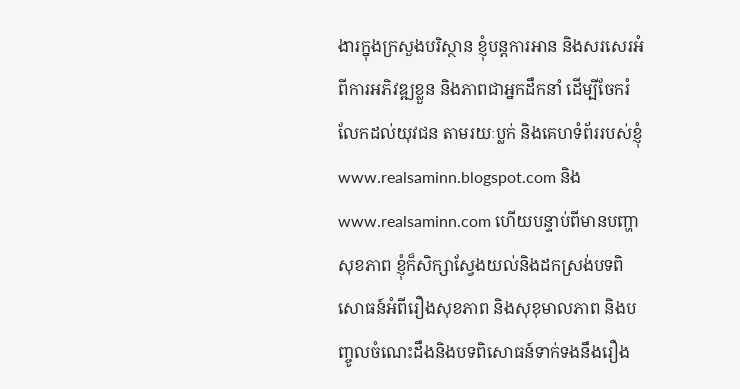ងារក្នុងក្រសួងបរិស្ថាន ខ្ញុំបន្តការអាន និងសរសេរអំពីការអភិវឌ្ឍខ្លួន និងភាពជាអ្នកដឹកនាំ ដើម្បីចែករំលែកដល់យុវជន តាមរយៈប្លក់ និងគេហទំព័ររបស់ខ្ញុំ www.realsaminn.blogspot.com និង www.realsaminn.com ហើយបន្ទាប់ពីមានបញ្ហាសុខភាព ខ្ញុំក៏សិក្សាស្វែងយល់និងដកស្រង់បទពិសោធន៍អំពីរឿងសុខភាព និងសុខុមាលភាព និងបញ្ចូលចំណេះដឹងនិងបទពិសោធន៍ទាក់ទងនឹងរឿង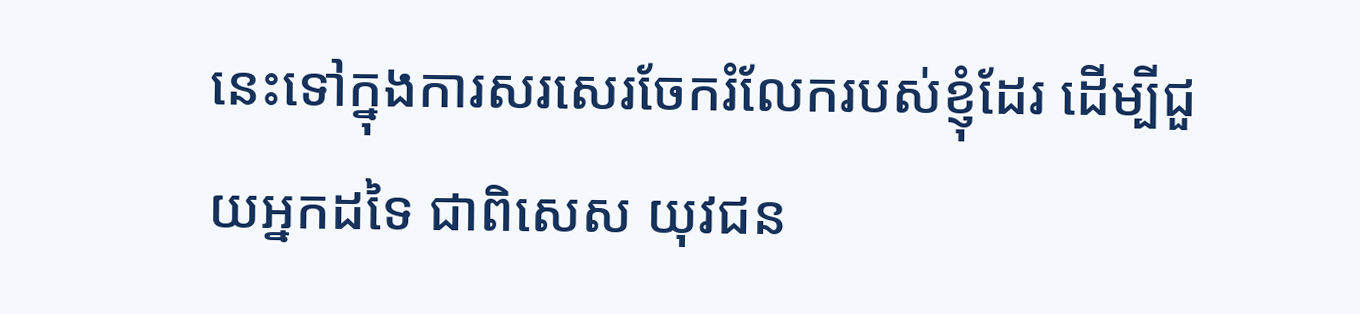នេះទៅក្នុងការសរសេរចែករំលែករបស់ខ្ញុំដែរ ដើម្បីជួយអ្នកដទៃ ជាពិសេស យុវជន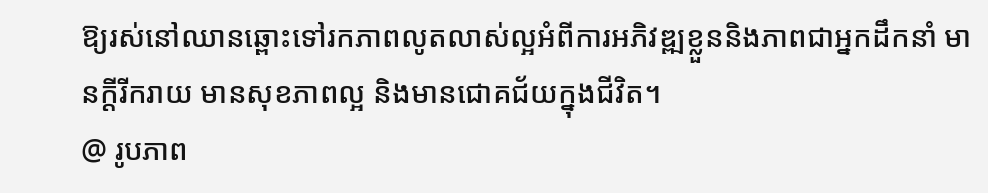ឱ្យរស់នៅឈានឆ្ពោះទៅរកភាពលូតលាស់ល្អអំពីការអភិវឌ្ឍខ្លួននិងភាពជាអ្នកដឹកនាំ មានក្តីរីករាយ មានសុខភាពល្អ និងមានជោគជ័យក្នុងជីវិត។
@ រូបភាព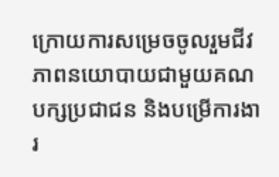ក្រោយការសម្រេចចូលរួមជីវភាពនយោបាយជាមួយគណបក្សប្រជាជន និងបម្រើការងារ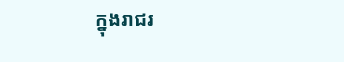ក្នុងរាជរ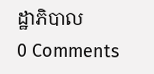ដ្ឋាភិបាល
0 Comments